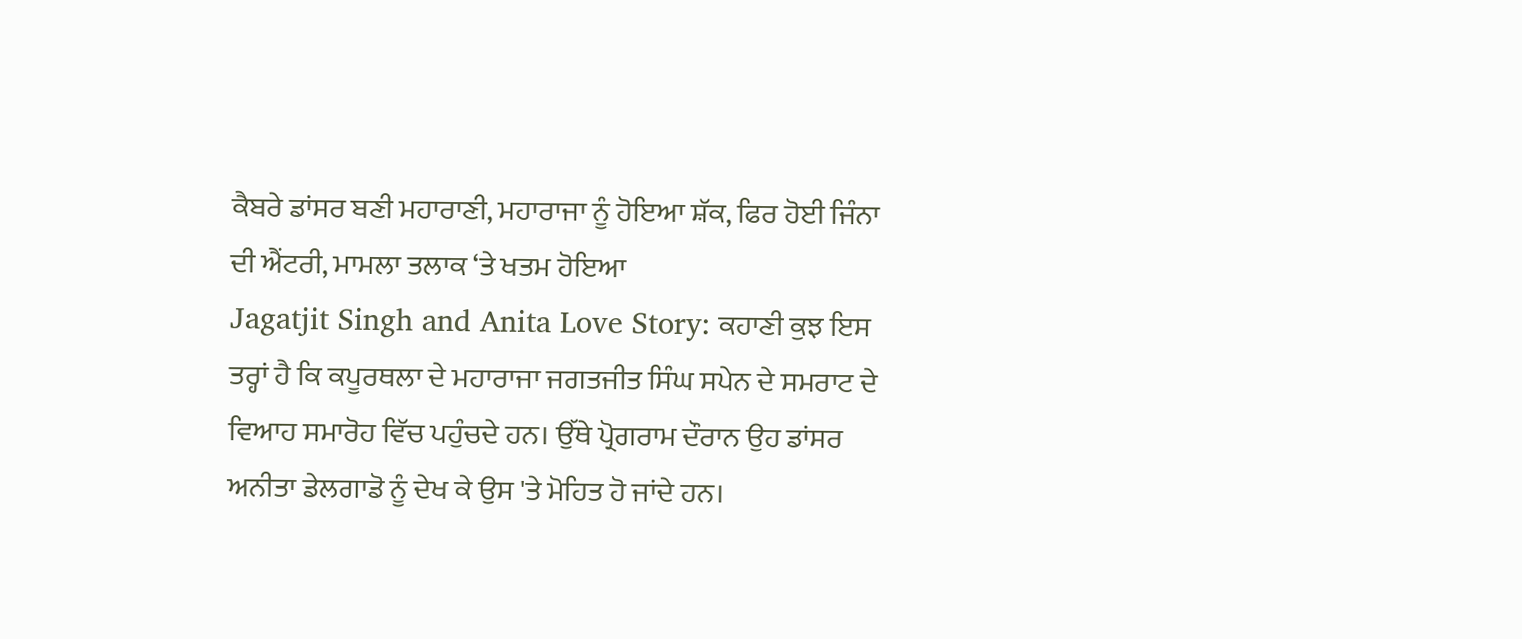ਕੈਬਰੇ ਡਾਂਸਰ ਬਣੀ ਮਹਾਰਾਣੀ, ਮਹਾਰਾਜਾ ਨੂੰ ਹੋਇਆ ਸ਼ੱਕ, ਫਿਰ ਹੋਈ ਜਿੰਨਾ ਦੀ ਐਂਟਰੀ, ਮਾਮਲਾ ਤਲਾਕ ‘ਤੇ ਖਤਮ ਹੋਇਆ
Jagatjit Singh and Anita Love Story: ਕਹਾਣੀ ਕੁਝ ਇਸ ਤਰ੍ਹਾਂ ਹੈ ਕਿ ਕਪੂਰਥਲਾ ਦੇ ਮਹਾਰਾਜਾ ਜਗਤਜੀਤ ਸਿੰਘ ਸਪੇਨ ਦੇ ਸਮਰਾਟ ਦੇ ਵਿਆਹ ਸਮਾਰੋਹ ਵਿੱਚ ਪਹੁੰਚਦੇ ਹਨ। ਉੱਥੇ ਪ੍ਰੋਗਰਾਮ ਦੌਰਾਨ ਉਹ ਡਾਂਸਰ ਅਨੀਤਾ ਡੇਲਗਾਡੋ ਨੂੰ ਦੇਖ ਕੇ ਉਸ 'ਤੇ ਮੋਹਿਤ ਹੋ ਜਾਂਦੇ ਹਨ।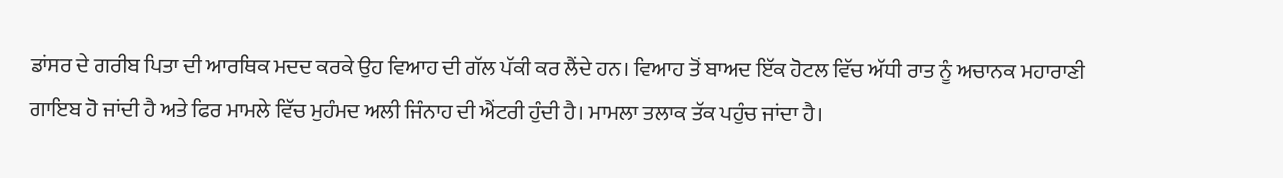ਡਾਂਸਰ ਦੇ ਗਰੀਬ ਪਿਤਾ ਦੀ ਆਰਥਿਕ ਮਦਦ ਕਰਕੇ ਉਹ ਵਿਆਹ ਦੀ ਗੱਲ ਪੱਕੀ ਕਰ ਲੈਂਦੇ ਹਨ। ਵਿਆਹ ਤੋਂ ਬਾਅਦ ਇੱਕ ਹੋਟਲ ਵਿੱਚ ਅੱਧੀ ਰਾਤ ਨੂੰ ਅਚਾਨਕ ਮਹਾਰਾਣੀ ਗਾਇਬ ਹੋ ਜਾਂਦੀ ਹੈ ਅਤੇ ਫਿਰ ਮਾਮਲੇ ਵਿੱਚ ਮੁਹੰਮਦ ਅਲੀ ਜਿੰਨਾਹ ਦੀ ਐਂਟਰੀ ਹੁੰਦੀ ਹੈ। ਮਾਮਲਾ ਤਲਾਕ ਤੱਕ ਪਹੁੰਚ ਜਾਂਦਾ ਹੈ।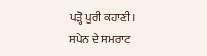ਪੜ੍ਹੋ ਪੂਰੀ ਕਹਾਣੀ।
ਸਪੇਨ ਦੇ ਸਮਰਾਟ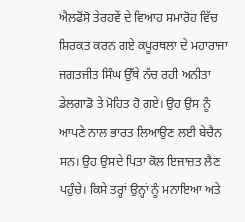ਐਲਫੋਂਸੋ ਤੇਰਹਵੇਂ ਦੇ ਵਿਆਹ ਸਮਾਰੋਹ ਵਿੱਚ ਸ਼ਿਰਕਤ ਕਰਨ ਗਏ ਕਪੂਰਥਲਾ ਦੇ ਮਹਾਰਾਜਾ ਜਗਤਜੀਤ ਸਿੰਘ ਉੱਥੇ ਨੱਚ ਰਹੀ ਅਨੀਤਾ ਡੇਲਗਾਡੋ ਤੇ ਮੋਹਿਤ ਹੋ ਗਏ। ਉਹ ਉਸ ਨੂੰ ਆਪਣੇ ਨਾਲ ਭਾਰਤ ਲਿਆਉਣ ਲਈ ਬੇਚੈਨ ਸਨ। ਉਹ ਉਸਦੇ ਪਿਤਾ ਕੋਲ ਇਜਾਜ਼ਤ ਲੈਣ ਪਹੁੰਚੇ। ਕਿਸੇ ਤਰ੍ਹਾਂ ਉਨ੍ਹਾਂ ਨੂੰ ਮਨਾਇਆ ਅਤੇ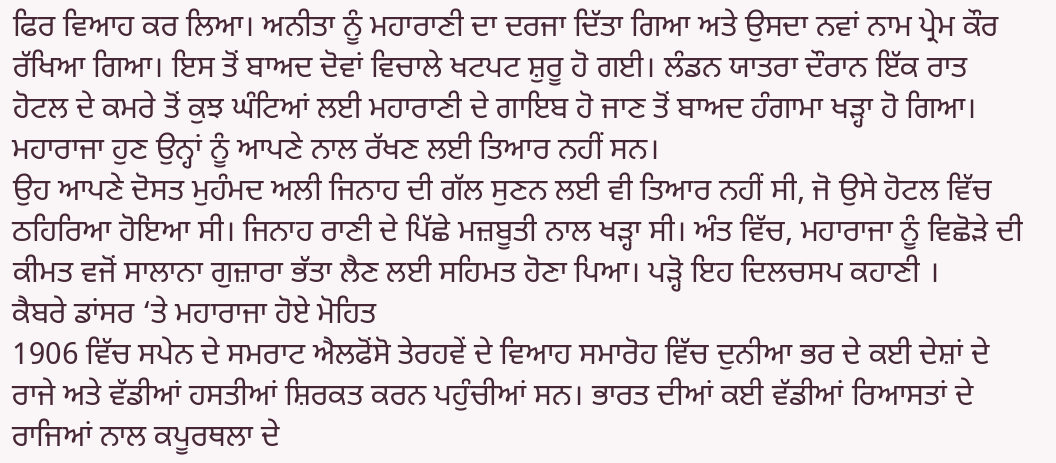ਫਿਰ ਵਿਆਹ ਕਰ ਲਿਆ। ਅਨੀਤਾ ਨੂੰ ਮਹਾਰਾਣੀ ਦਾ ਦਰਜਾ ਦਿੱਤਾ ਗਿਆ ਅਤੇ ਉਸਦਾ ਨਵਾਂ ਨਾਮ ਪ੍ਰੇਮ ਕੌਰ ਰੱਖਿਆ ਗਿਆ। ਇਸ ਤੋਂ ਬਾਅਦ ਦੋਵਾਂ ਵਿਚਾਲੇ ਖਟਪਟ ਸ਼ੁਰੂ ਹੋ ਗਈ। ਲੰਡਨ ਯਾਤਰਾ ਦੌਰਾਨ ਇੱਕ ਰਾਤ ਹੋਟਲ ਦੇ ਕਮਰੇ ਤੋਂ ਕੁਝ ਘੰਟਿਆਂ ਲਈ ਮਹਾਰਾਣੀ ਦੇ ਗਾਇਬ ਹੋ ਜਾਣ ਤੋਂ ਬਾਅਦ ਹੰਗਾਮਾ ਖੜ੍ਹਾ ਹੋ ਗਿਆ। ਮਹਾਰਾਜਾ ਹੁਣ ਉਨ੍ਹਾਂ ਨੂੰ ਆਪਣੇ ਨਾਲ ਰੱਖਣ ਲਈ ਤਿਆਰ ਨਹੀਂ ਸਨ।
ਉਹ ਆਪਣੇ ਦੋਸਤ ਮੁਹੰਮਦ ਅਲੀ ਜਿਨਾਹ ਦੀ ਗੱਲ ਸੁਣਨ ਲਈ ਵੀ ਤਿਆਰ ਨਹੀਂ ਸੀ, ਜੋ ਉਸੇ ਹੋਟਲ ਵਿੱਚ ਠਹਿਰਿਆ ਹੋਇਆ ਸੀ। ਜਿਨਾਹ ਰਾਣੀ ਦੇ ਪਿੱਛੇ ਮਜ਼ਬੂਤੀ ਨਾਲ ਖੜ੍ਹਾ ਸੀ। ਅੰਤ ਵਿੱਚ, ਮਹਾਰਾਜਾ ਨੂੰ ਵਿਛੋੜੇ ਦੀ ਕੀਮਤ ਵਜੋਂ ਸਾਲਾਨਾ ਗੁਜ਼ਾਰਾ ਭੱਤਾ ਲੈਣ ਲਈ ਸਹਿਮਤ ਹੋਣਾ ਪਿਆ। ਪੜ੍ਹੋ ਇਹ ਦਿਲਚਸਪ ਕਹਾਣੀ ।
ਕੈਬਰੇ ਡਾਂਸਰ ‘ਤੇ ਮਹਾਰਾਜਾ ਹੋਏ ਮੋਹਿਤ
1906 ਵਿੱਚ ਸਪੇਨ ਦੇ ਸਮਰਾਟ ਐਲਫੋਂਸੋ ਤੇਰਹਵੇਂ ਦੇ ਵਿਆਹ ਸਮਾਰੋਹ ਵਿੱਚ ਦੁਨੀਆ ਭਰ ਦੇ ਕਈ ਦੇਸ਼ਾਂ ਦੇ ਰਾਜੇ ਅਤੇ ਵੱਡੀਆਂ ਹਸਤੀਆਂ ਸ਼ਿਰਕਤ ਕਰਨ ਪਹੁੰਚੀਆਂ ਸਨ। ਭਾਰਤ ਦੀਆਂ ਕਈ ਵੱਡੀਆਂ ਰਿਆਸਤਾਂ ਦੇ ਰਾਜਿਆਂ ਨਾਲ ਕਪੂਰਥਲਾ ਦੇ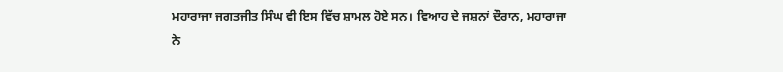ਮਹਾਰਾਜਾ ਜਗਤਜੀਤ ਸਿੰਘ ਵੀ ਇਸ ਵਿੱਚ ਸ਼ਾਮਲ ਹੋਏ ਸਨ। ਵਿਆਹ ਦੇ ਜਸ਼ਨਾਂ ਦੌਰਾਨ, ਮਹਾਰਾਜਾ ਨੇ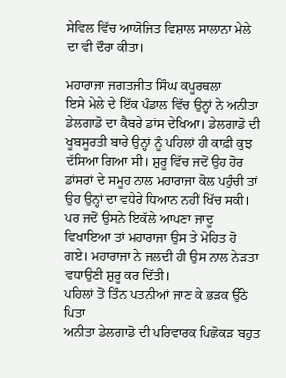ਸੇਵਿਲ ਵਿੱਚ ਆਯੋਜਿਤ ਵਿਸ਼ਾਲ ਸਾਲਾਨਾ ਮੇਲੇ ਦਾ ਵੀ ਦੌਰਾ ਕੀਤਾ।

ਮਹਾਰਾਜਾ ਜਗਤਜੀਤ ਸਿੰਘ ਕਪੂਰਥਲਾ
ਇਸੇ ਮੇਲੇ ਦੇ ਇੱਕ ਪੰਡਾਲ ਵਿੱਚ ਉਨ੍ਹਾਂ ਨੇ ਅਨੀਤਾ ਡੇਲਗਾਡੋ ਦਾ ਕੈਬਰੇ ਡਾਂਸ ਦੇਖਿਆ। ਡੇਲਗਾਡੋ ਦੀ ਖੂਬਸੂਰਤੀ ਬਾਰੇ ਉਨ੍ਹਾਂ ਨੂੰ ਪਹਿਲਾਂ ਹੀ ਕਾਫ਼ੀ ਕੁਝ ਦੱਸਿਆ ਗਿਆ ਸੀ। ਸ਼ੁਰੂ ਵਿੱਚ ਜਦੋਂ ਉਹ ਹੋਰ ਡਾਂਸਰਾਂ ਦੇ ਸਮੂਹ ਨਾਲ ਮਹਾਰਾਜਾ ਕੋਲ ਪਹੁੰਚੀ ਤਾਂ ਉਹ ਉਨ੍ਹਾਂ ਦਾ ਵਧੇਰੇ ਧਿਆਨ ਨਹੀਂ ਖਿੱਚ ਸਕੀ। ਪਰ ਜਦੋਂ ਉਸਨੇ ਇਕੱਲੇ ਆਪਣਾ ਜਾਦੂ ਵਿਖਾਇਆ ਤਾਂ ਮਹਾਰਾਜਾ ਉਸ ਤੇ ਮੋਹਿਤ ਹੋ ਗਏ। ਮਹਾਰਾਜਾ ਨੇ ਜਲਦੀ ਹੀ ਉਸ ਨਾਲ ਨੇੜਤਾ ਵਧਾਉਣੀ ਸ਼ੁਰੂ ਕਰ ਦਿੱਤੀ।
ਪਹਿਲਾਂ ਤੋਂ ਤਿੰਨ ਪਤਨੀਆਂ ਜਾਣ ਕੇ ਭੜਕ ਉੱਠੇ ਪਿਤਾ
ਅਨੀਤਾ ਡੇਲਗਾਡੋ ਦੀ ਪਰਿਵਾਰਕ ਪਿਛੋਕੜ ਬਹੁਤ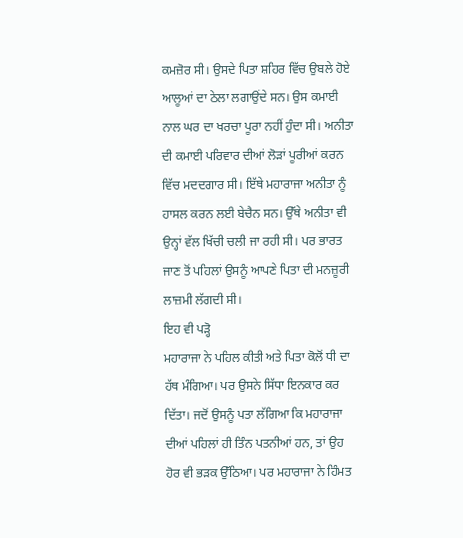ਕਮਜ਼ੋਰ ਸੀ। ਉਸਦੇ ਪਿਤਾ ਸ਼ਹਿਰ ਵਿੱਚ ਉਬਲੇ ਹੋਏ ਆਲੂਆਂ ਦਾ ਠੇਲਾ ਲਗਾਉਂਦੇ ਸਨ। ਉਸ ਕਮਾਈ ਨਾਲ ਘਰ ਦਾ ਖਰਚਾ ਪੂਰਾ ਨਹੀਂ ਹੁੰਦਾ ਸੀ। ਅਨੀਤਾ ਦੀ ਕਮਾਈ ਪਰਿਵਾਰ ਦੀਆਂ ਲੋੜਾਂ ਪੂਰੀਆਂ ਕਰਨ ਵਿੱਚ ਮਦਦਗਾਰ ਸੀ। ਇੱਥੇ ਮਹਾਰਾਜਾ ਅਨੀਤਾ ਨੂੰ ਹਾਸਲ ਕਰਨ ਲਈ ਬੇਚੈਨ ਸਨ। ਉੱਥੇ ਅਨੀਤਾ ਵੀ ਉਨ੍ਹਾਂ ਵੱਲ ਖਿੱਚੀ ਚਲੀ ਜਾ ਰਹੀ ਸੀ। ਪਰ ਭਾਰਤ ਜਾਣ ਤੋਂ ਪਹਿਲਾਂ ਉਸਨੂੰ ਆਪਣੇ ਪਿਤਾ ਦੀ ਮਨਜ਼ੂਰੀ ਲਾਜ਼ਮੀ ਲੱਗਦੀ ਸੀ।
ਇਹ ਵੀ ਪੜ੍ਹੋ
ਮਹਾਰਾਜਾ ਨੇ ਪਹਿਲ ਕੀਤੀ ਅਤੇ ਪਿਤਾ ਕੋਲੋਂ ਧੀ ਦਾ ਹੱਥ ਮੰਗਿਆ। ਪਰ ਉਸਨੇ ਸਿੱਧਾ ਇਨਕਾਰ ਕਰ ਦਿੱਤਾ। ਜਦੋਂ ਉਸਨੂੰ ਪਤਾ ਲੱਗਿਆ ਕਿ ਮਹਾਰਾਜਾ ਦੀਆਂ ਪਹਿਲਾਂ ਹੀ ਤਿੰਨ ਪਤਨੀਆਂ ਹਨ, ਤਾਂ ਉਹ ਹੋਰ ਵੀ ਭੜਕ ਉੱਠਿਆ। ਪਰ ਮਹਾਰਾਜਾ ਨੇ ਹਿੰਮਤ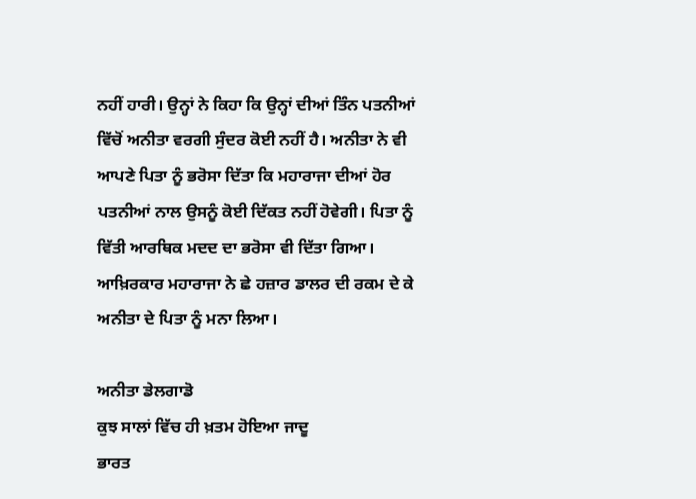ਨਹੀਂ ਹਾਰੀ। ਉਨ੍ਹਾਂ ਨੇ ਕਿਹਾ ਕਿ ਉਨ੍ਹਾਂ ਦੀਆਂ ਤਿੰਨ ਪਤਨੀਆਂ ਵਿੱਚੋਂ ਅਨੀਤਾ ਵਰਗੀ ਸੁੰਦਰ ਕੋਈ ਨਹੀਂ ਹੈ। ਅਨੀਤਾ ਨੇ ਵੀ ਆਪਣੇ ਪਿਤਾ ਨੂੰ ਭਰੋਸਾ ਦਿੱਤਾ ਕਿ ਮਹਾਰਾਜਾ ਦੀਆਂ ਹੋਰ ਪਤਨੀਆਂ ਨਾਲ ਉਸਨੂੰ ਕੋਈ ਦਿੱਕਤ ਨਹੀਂ ਹੋਵੇਗੀ। ਪਿਤਾ ਨੂੰ ਵਿੱਤੀ ਆਰਥਿਕ ਮਦਦ ਦਾ ਭਰੋਸਾ ਵੀ ਦਿੱਤਾ ਗਿਆ। ਆਖ਼ਿਰਕਾਰ ਮਹਾਰਾਜਾ ਨੇ ਛੇ ਹਜ਼ਾਰ ਡਾਲਰ ਦੀ ਰਕਮ ਦੇ ਕੇ ਅਨੀਤਾ ਦੇ ਪਿਤਾ ਨੂੰ ਮਨਾ ਲਿਆ।

ਅਨੀਤਾ ਡੇਲਗਾਡੋ
ਕੁਝ ਸਾਲਾਂ ਵਿੱਚ ਹੀ ਖ਼ਤਮ ਹੋਇਆ ਜਾਦੂ
ਭਾਰਤ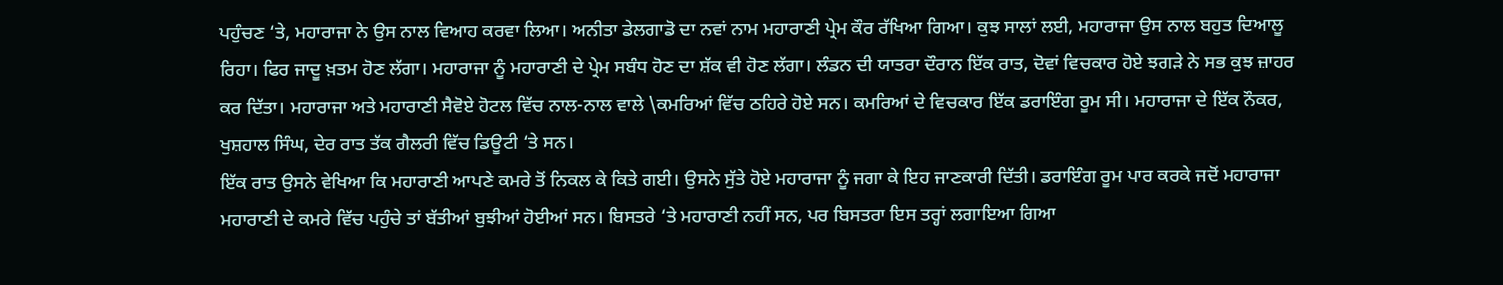ਪਹੁੰਚਣ ‘ਤੇ, ਮਹਾਰਾਜਾ ਨੇ ਉਸ ਨਾਲ ਵਿਆਹ ਕਰਵਾ ਲਿਆ। ਅਨੀਤਾ ਡੇਲਗਾਡੋ ਦਾ ਨਵਾਂ ਨਾਮ ਮਹਾਰਾਣੀ ਪ੍ਰੇਮ ਕੌਰ ਰੱਖਿਆ ਗਿਆ। ਕੁਝ ਸਾਲਾਂ ਲਈ, ਮਹਾਰਾਜਾ ਉਸ ਨਾਲ ਬਹੁਤ ਦਿਆਲੂ ਰਿਹਾ। ਫਿਰ ਜਾਦੂ ਖ਼ਤਮ ਹੋਣ ਲੱਗਾ। ਮਹਾਰਾਜਾ ਨੂੰ ਮਹਾਰਾਣੀ ਦੇ ਪ੍ਰੇਮ ਸਬੰਧ ਹੋਣ ਦਾ ਸ਼ੱਕ ਵੀ ਹੋਣ ਲੱਗਾ। ਲੰਡਨ ਦੀ ਯਾਤਰਾ ਦੌਰਾਨ ਇੱਕ ਰਾਤ, ਦੋਵਾਂ ਵਿਚਕਾਰ ਹੋਏ ਝਗੜੇ ਨੇ ਸਭ ਕੁਝ ਜ਼ਾਹਰ ਕਰ ਦਿੱਤਾ। ਮਹਾਰਾਜਾ ਅਤੇ ਮਹਾਰਾਣੀ ਸੈਵੋਏ ਹੋਟਲ ਵਿੱਚ ਨਾਲ-ਨਾਲ ਵਾਲੇ \ਕਮਰਿਆਂ ਵਿੱਚ ਠਹਿਰੇ ਹੋਏ ਸਨ। ਕਮਰਿਆਂ ਦੇ ਵਿਚਕਾਰ ਇੱਕ ਡਰਾਇੰਗ ਰੂਮ ਸੀ। ਮਹਾਰਾਜਾ ਦੇ ਇੱਕ ਨੌਕਰ, ਖੁਸ਼ਹਾਲ ਸਿੰਘ, ਦੇਰ ਰਾਤ ਤੱਕ ਗੈਲਰੀ ਵਿੱਚ ਡਿਊਟੀ ‘ਤੇ ਸਨ।
ਇੱਕ ਰਾਤ ਉਸਨੇ ਵੇਖਿਆ ਕਿ ਮਹਾਰਾਣੀ ਆਪਣੇ ਕਮਰੇ ਤੋਂ ਨਿਕਲ ਕੇ ਕਿਤੇ ਗਈ। ਉਸਨੇ ਸੁੱਤੇ ਹੋਏ ਮਹਾਰਾਜਾ ਨੂੰ ਜਗਾ ਕੇ ਇਹ ਜਾਣਕਾਰੀ ਦਿੱਤੀ। ਡਰਾਇੰਗ ਰੂਮ ਪਾਰ ਕਰਕੇ ਜਦੋਂ ਮਹਾਰਾਜਾ ਮਹਾਰਾਣੀ ਦੇ ਕਮਰੇ ਵਿੱਚ ਪਹੁੰਚੇ ਤਾਂ ਬੱਤੀਆਂ ਬੁਝੀਆਂ ਹੋਈਆਂ ਸਨ। ਬਿਸਤਰੇ ‘ਤੇ ਮਹਾਰਾਣੀ ਨਹੀਂ ਸਨ, ਪਰ ਬਿਸਤਰਾ ਇਸ ਤਰ੍ਹਾਂ ਲਗਾਇਆ ਗਿਆ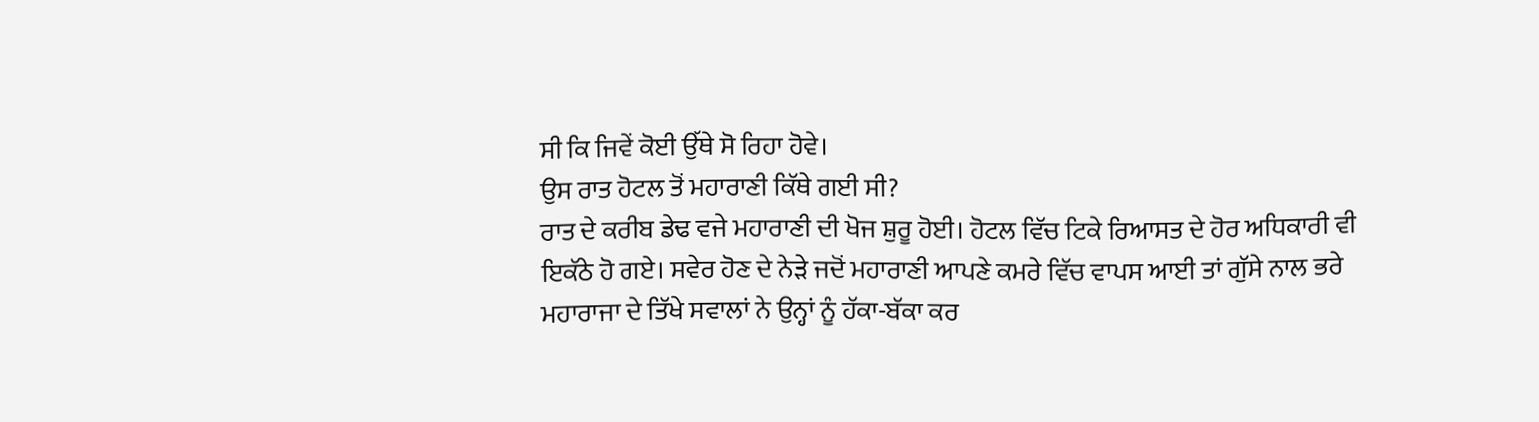ਸੀ ਕਿ ਜਿਵੇਂ ਕੋਈ ਉੱਥੇ ਸੋ ਰਿਹਾ ਹੋਵੇ।
ਉਸ ਰਾਤ ਹੋਟਲ ਤੋਂ ਮਹਾਰਾਣੀ ਕਿੱਥੇ ਗਈ ਸੀ?
ਰਾਤ ਦੇ ਕਰੀਬ ਡੇਢ ਵਜੇ ਮਹਾਰਾਣੀ ਦੀ ਖੋਜ ਸ਼ੁਰੂ ਹੋਈ। ਹੋਟਲ ਵਿੱਚ ਟਿਕੇ ਰਿਆਸਤ ਦੇ ਹੋਰ ਅਧਿਕਾਰੀ ਵੀ ਇਕੱਠੇ ਹੋ ਗਏ। ਸਵੇਰ ਹੋਣ ਦੇ ਨੇੜੇ ਜਦੋਂ ਮਹਾਰਾਣੀ ਆਪਣੇ ਕਮਰੇ ਵਿੱਚ ਵਾਪਸ ਆਈ ਤਾਂ ਗੁੱਸੇ ਨਾਲ ਭਰੇ ਮਹਾਰਾਜਾ ਦੇ ਤਿੱਖੇ ਸਵਾਲਾਂ ਨੇ ਉਨ੍ਹਾਂ ਨੂੰ ਹੱਕਾ-ਬੱਕਾ ਕਰ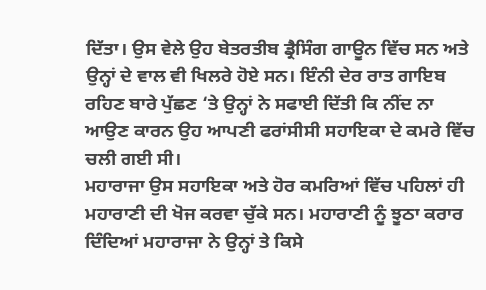ਦਿੱਤਾ। ਉਸ ਵੇਲੇ ਉਹ ਬੇਤਰਤੀਬ ਡ੍ਰੈਸਿੰਗ ਗਾਊਨ ਵਿੱਚ ਸਨ ਅਤੇ ਉਨ੍ਹਾਂ ਦੇ ਵਾਲ ਵੀ ਖਿਲਰੇ ਹੋਏ ਸਨ। ਇੰਨੀ ਦੇਰ ਰਾਤ ਗਾਇਬ ਰਹਿਣ ਬਾਰੇ ਪੁੱਛਣ ‘ਤੇ ਉਨ੍ਹਾਂ ਨੇ ਸਫਾਈ ਦਿੱਤੀ ਕਿ ਨੀਂਦ ਨਾ ਆਉਣ ਕਾਰਨ ਉਹ ਆਪਣੀ ਫਰਾਂਸੀਸੀ ਸਹਾਇਕਾ ਦੇ ਕਮਰੇ ਵਿੱਚ ਚਲੀ ਗਈ ਸੀ।
ਮਹਾਰਾਜਾ ਉਸ ਸਹਾਇਕਾ ਅਤੇ ਹੋਰ ਕਮਰਿਆਂ ਵਿੱਚ ਪਹਿਲਾਂ ਹੀ ਮਹਾਰਾਣੀ ਦੀ ਖੋਜ ਕਰਵਾ ਚੁੱਕੇ ਸਨ। ਮਹਾਰਾਣੀ ਨੂੰ ਝੂਠਾ ਕਰਾਰ ਦਿੰਦਿਆਂ ਮਹਾਰਾਜਾ ਨੇ ਉਨ੍ਹਾਂ ਤੇ ਕਿਸੇ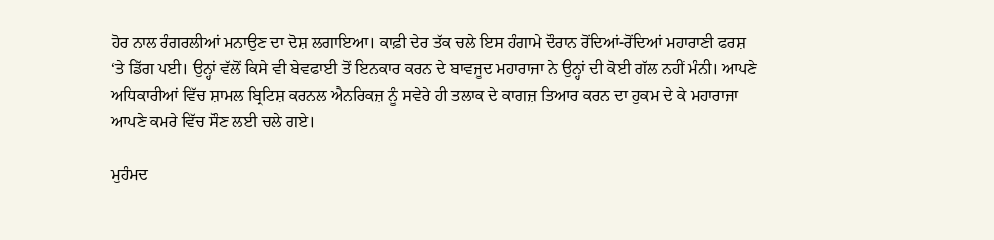ਹੋਰ ਨਾਲ ਰੰਗਰਲੀਆਂ ਮਨਾਉਣ ਦਾ ਦੋਸ਼ ਲਗਾਇਆ। ਕਾਫ਼ੀ ਦੇਰ ਤੱਕ ਚਲੇ ਇਸ ਹੰਗਾਮੇ ਦੌਰਾਨ ਰੋਂਦਿਆਂ-ਰੋਂਦਿਆਂ ਮਹਾਰਾਣੀ ਫਰਸ਼ ‘ਤੇ ਡਿੱਗ ਪਈ। ਉਨ੍ਹਾਂ ਵੱਲੋਂ ਕਿਸੇ ਵੀ ਬੇਵਫਾਈ ਤੋਂ ਇਨਕਾਰ ਕਰਨ ਦੇ ਬਾਵਜੂਦ ਮਹਾਰਾਜਾ ਨੇ ਉਨ੍ਹਾਂ ਦੀ ਕੋਈ ਗੱਲ ਨਹੀਂ ਮੰਨੀ। ਆਪਣੇ ਅਧਿਕਾਰੀਆਂ ਵਿੱਚ ਸ਼ਾਮਲ ਬ੍ਰਿਟਿਸ਼ ਕਰਨਲ ਐਨਰਿਕਜ਼ ਨੂੰ ਸਵੇਰੇ ਹੀ ਤਲਾਕ ਦੇ ਕਾਗਜ਼ ਤਿਆਰ ਕਰਨ ਦਾ ਹੁਕਮ ਦੇ ਕੇ ਮਹਾਰਾਜਾ ਆਪਣੇ ਕਮਰੇ ਵਿੱਚ ਸੌਣ ਲਈ ਚਲੇ ਗਏ।

ਮੁਹੰਮਦ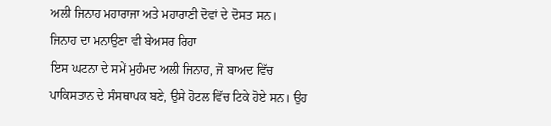ਅਲੀ ਜਿਨਾਹ ਮਹਾਰਾਜਾ ਅਤੇ ਮਹਾਰਾਣੀ ਦੋਵਾਂ ਦੇ ਦੋਸਤ ਸਨ।
ਜਿਨਾਹ ਦਾ ਮਨਾਉਣਾ ਵੀ ਬੇਅਸਰ ਰਿਹਾ
ਇਸ ਘਟਨਾ ਦੇ ਸਮੇਂ ਮੁਹੰਮਦ ਅਲੀ ਜਿਨਾਹ, ਜੋ ਬਾਅਦ ਵਿੱਚ ਪਾਕਿਸਤਾਨ ਦੇ ਸੰਸਥਾਪਕ ਬਣੇ, ਉਸੇ ਹੋਟਲ ਵਿੱਚ ਟਿਕੇ ਹੋਏ ਸਨ। ਉਹ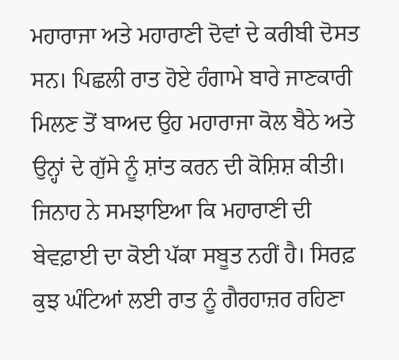ਮਹਾਰਾਜਾ ਅਤੇ ਮਹਾਰਾਣੀ ਦੋਵਾਂ ਦੇ ਕਰੀਬੀ ਦੋਸਤ ਸਨ। ਪਿਛਲੀ ਰਾਤ ਹੋਏ ਹੰਗਾਮੇ ਬਾਰੇ ਜਾਣਕਾਰੀ ਮਿਲਣ ਤੋਂ ਬਾਅਦ ਉਹ ਮਹਾਰਾਜਾ ਕੋਲ ਬੈਠੇ ਅਤੇ ਉਨ੍ਹਾਂ ਦੇ ਗੁੱਸੇ ਨੂੰ ਸ਼ਾਂਤ ਕਰਨ ਦੀ ਕੋਸ਼ਿਸ਼ ਕੀਤੀ। ਜਿਨਾਹ ਨੇ ਸਮਝਾਇਆ ਕਿ ਮਹਾਰਾਣੀ ਦੀ ਬੇਵਫ਼ਾਈ ਦਾ ਕੋਈ ਪੱਕਾ ਸਬੂਤ ਨਹੀਂ ਹੈ। ਸਿਰਫ਼ ਕੁਝ ਘੰਟਿਆਂ ਲਈ ਰਾਤ ਨੂੰ ਗੈਰਹਾਜ਼ਰ ਰਹਿਣਾ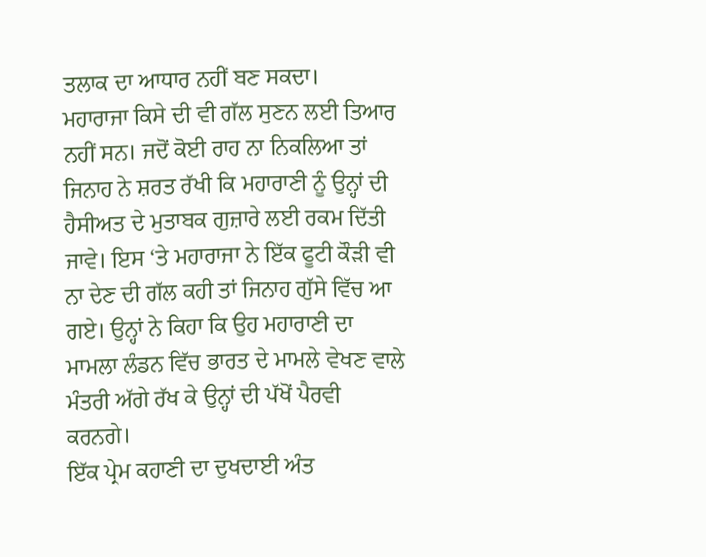ਤਲਾਕ ਦਾ ਆਧਾਰ ਨਹੀਂ ਬਣ ਸਕਦਾ।
ਮਹਾਰਾਜਾ ਕਿਸੇ ਦੀ ਵੀ ਗੱਲ ਸੁਣਨ ਲਈ ਤਿਆਰ ਨਹੀਂ ਸਨ। ਜਦੋਂ ਕੋਈ ਰਾਹ ਨਾ ਨਿਕਲਿਆ ਤਾਂ ਜਿਨਾਹ ਨੇ ਸ਼ਰਤ ਰੱਖੀ ਕਿ ਮਹਾਰਾਣੀ ਨੂੰ ਉਨ੍ਹਾਂ ਦੀ ਹੈਸੀਅਤ ਦੇ ਮੁਤਾਬਕ ਗੁਜ਼ਾਰੇ ਲਈ ਰਕਮ ਦਿੱਤੀ ਜਾਵੇ। ਇਸ ‘ਤੇ ਮਹਾਰਾਜਾ ਨੇ ਇੱਕ ਫੂਟੀ ਕੌੜੀ ਵੀ ਨਾ ਦੇਣ ਦੀ ਗੱਲ ਕਹੀ ਤਾਂ ਜਿਨਾਹ ਗੁੱਸੇ ਵਿੱਚ ਆ ਗਏ। ਉਨ੍ਹਾਂ ਨੇ ਕਿਹਾ ਕਿ ਉਹ ਮਹਾਰਾਣੀ ਦਾ ਮਾਮਲਾ ਲੰਡਨ ਵਿੱਚ ਭਾਰਤ ਦੇ ਮਾਮਲੇ ਵੇਖਣ ਵਾਲੇ ਮੰਤਰੀ ਅੱਗੇ ਰੱਖ ਕੇ ਉਨ੍ਹਾਂ ਦੀ ਪੱਖੋਂ ਪੈਰਵੀ ਕਰਨਗੇ।
ਇੱਕ ਪ੍ਰੇਮ ਕਹਾਣੀ ਦਾ ਦੁਖਦਾਈ ਅੰਤ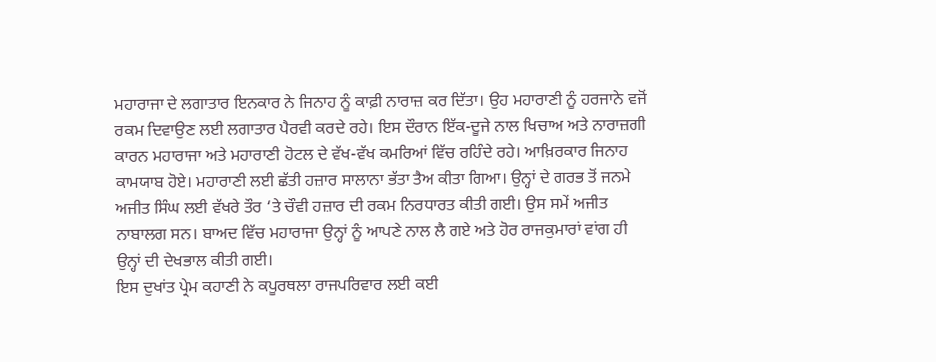ਮਹਾਰਾਜਾ ਦੇ ਲਗਾਤਾਰ ਇਨਕਾਰ ਨੇ ਜਿਨਾਹ ਨੂੰ ਕਾਫ਼ੀ ਨਾਰਾਜ਼ ਕਰ ਦਿੱਤਾ। ਉਹ ਮਹਾਰਾਣੀ ਨੂੰ ਹਰਜਾਨੇ ਵਜੋਂ ਰਕਮ ਦਿਵਾਉਣ ਲਈ ਲਗਾਤਾਰ ਪੈਰਵੀ ਕਰਦੇ ਰਹੇ। ਇਸ ਦੌਰਾਨ ਇੱਕ-ਦੂਜੇ ਨਾਲ ਖਿਚਾਅ ਅਤੇ ਨਾਰਾਜ਼ਗੀ ਕਾਰਨ ਮਹਾਰਾਜਾ ਅਤੇ ਮਹਾਰਾਣੀ ਹੋਟਲ ਦੇ ਵੱਖ-ਵੱਖ ਕਮਰਿਆਂ ਵਿੱਚ ਰਹਿੰਦੇ ਰਹੇ। ਆਖ਼ਿਰਕਾਰ ਜਿਨਾਹ ਕਾਮਯਾਬ ਹੋਏ। ਮਹਾਰਾਣੀ ਲਈ ਛੱਤੀ ਹਜ਼ਾਰ ਸਾਲਾਨਾ ਭੱਤਾ ਤੈਅ ਕੀਤਾ ਗਿਆ। ਉਨ੍ਹਾਂ ਦੇ ਗਰਭ ਤੋਂ ਜਨਮੇ ਅਜੀਤ ਸਿੰਘ ਲਈ ਵੱਖਰੇ ਤੌਰ ‘ਤੇ ਚੌਵੀ ਹਜ਼ਾਰ ਦੀ ਰਕਮ ਨਿਰਧਾਰਤ ਕੀਤੀ ਗਈ। ਉਸ ਸਮੇਂ ਅਜੀਤ ਨਾਬਾਲਗ ਸਨ। ਬਾਅਦ ਵਿੱਚ ਮਹਾਰਾਜਾ ਉਨ੍ਹਾਂ ਨੂੰ ਆਪਣੇ ਨਾਲ ਲੈ ਗਏ ਅਤੇ ਹੋਰ ਰਾਜਕੁਮਾਰਾਂ ਵਾਂਗ ਹੀ ਉਨ੍ਹਾਂ ਦੀ ਦੇਖਭਾਲ ਕੀਤੀ ਗਈ।
ਇਸ ਦੁਖਾਂਤ ਪ੍ਰੇਮ ਕਹਾਣੀ ਨੇ ਕਪੂਰਥਲਾ ਰਾਜਪਰਿਵਾਰ ਲਈ ਕਈ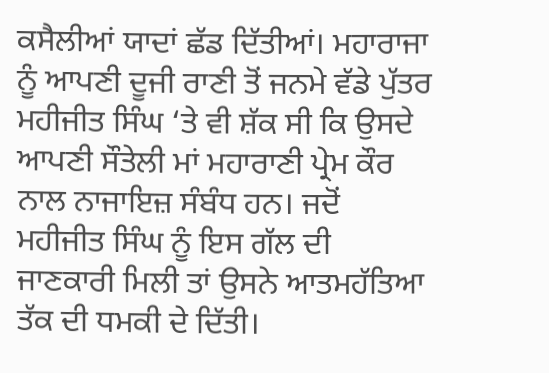ਕਸੈਲੀਆਂ ਯਾਦਾਂ ਛੱਡ ਦਿੱਤੀਆਂ। ਮਹਾਰਾਜਾ ਨੂੰ ਆਪਣੀ ਦੂਜੀ ਰਾਣੀ ਤੋਂ ਜਨਮੇ ਵੱਡੇ ਪੁੱਤਰ ਮਹੀਜੀਤ ਸਿੰਘ ‘ਤੇ ਵੀ ਸ਼ੱਕ ਸੀ ਕਿ ਉਸਦੇ ਆਪਣੀ ਸੌਤੇਲੀ ਮਾਂ ਮਹਾਰਾਣੀ ਪ੍ਰੇਮ ਕੌਰ ਨਾਲ ਨਾਜਾਇਜ਼ ਸੰਬੰਧ ਹਨ। ਜਦੋਂ ਮਹੀਜੀਤ ਸਿੰਘ ਨੂੰ ਇਸ ਗੱਲ ਦੀ ਜਾਣਕਾਰੀ ਮਿਲੀ ਤਾਂ ਉਸਨੇ ਆਤਮਹੱਤਿਆ ਤੱਕ ਦੀ ਧਮਕੀ ਦੇ ਦਿੱਤੀ।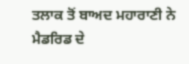ਤਲਾਕ ਤੋਂ ਬਾਅਦ ਮਹਾਰਾਣੀ ਨੇ ਮੈਡਰਿਡ ਦੇ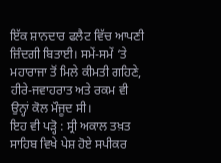ਇੱਕ ਸ਼ਾਨਦਾਰ ਫਲੈਟ ਵਿੱਚ ਆਪਣੀ ਜ਼ਿੰਦਗੀ ਬਿਤਾਈ। ਸਮੇਂ-ਸਮੇਂ ‘ਤੇ ਮਹਾਰਾਜਾ ਤੋਂ ਮਿਲੇ ਕੀਮਤੀ ਗਹਿਣੇ, ਹੀਰੇ-ਜਵਾਹਰਾਤ ਅਤੇ ਰਕਮ ਵੀ ਉਨ੍ਹਾਂ ਕੋਲ ਮੌਜੂਦ ਸੀ।
ਇਹ ਵੀ ਪੜ੍ਹੋ : ਸ੍ਰੀ ਅਕਾਲ ਤਖ਼ਤ ਸਾਹਿਬ ਵਿਖੇ ਪੇਸ਼ ਹੋਏ ਸਪੀਕਰ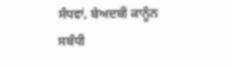ਸੰਧਵਾਂ, ਬੇਅਦਬੀ ਕਾਨੂੰਨ ਸਬੰਧੀ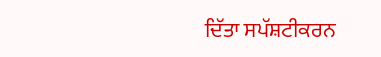ਦਿੱਤਾ ਸਪੱਸ਼ਟੀਕਰਨ